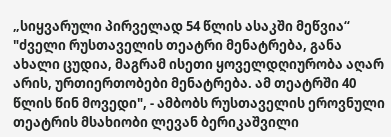„სიყვარული პირველად 54 წლის ასაკში მეწვია“
"ძველი რუსთაველის თეატრი მენატრება, განა ახალი ცუდია, მაგრამ ისეთი ყოველდღიურობა აღარ არის, ურთიერთობები მენატრება. ამ თეატრში 40 წლის წინ მოვედი", - ამბობს რუსთაველის ეროვნული თეატრის მსახიობი ლევან ბერიკაშვილი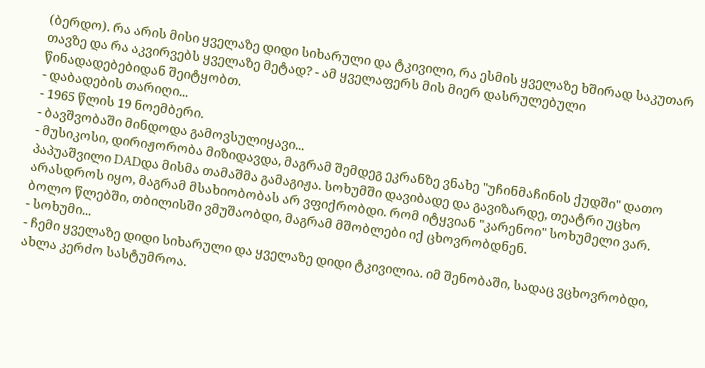(ბერდო). რა არის მისი ყველაზე დიდი სიხარული და ტკივილი, რა ესმის ყველაზე ხშირად საკუთარ თავზე და რა აკვირვებს ყველაზე მეტად? - ამ ყველაფერს მის მიერ დასრულებული წინადადებებიდან შეიტყობთ.
- დაბადების თარიღი...
- 1965 წლის 19 ნოემბერი.
- ბავშვობაში მინდოდა გამოვსულიყავი...
- მუსიკოსი, დირიჟორობა მიზიდავდა, მაგრამ შემდეგ ეკრანზე ვნახე "უჩინმაჩინის ქუდში" დათო პაპუაშვილი DADდა მისმა თამაშმა გამაგიჟა. სოხუმში დავიბადე და გავიზარდე, თეატრი უცხო არასდროს იყო, მაგრამ მსახიობობას არ ვფიქრობდი. რომ იტყვიან "კარენოი" სოხუმელი ვარ. ბოლო წლებში, თბილისში ვმუშაობდი, მაგრამ მშობლები იქ ცხოვრობდნენ.
- სოხუმი...
- ჩემი ყველაზე დიდი სიხარული და ყველაზე დიდი ტკივილია. იმ შენობაში, სადაც ვცხოვრობდი, ახლა კერძო სასტუმროა.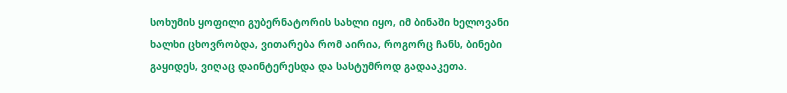სოხუმის ყოფილი გუბერნატორის სახლი იყო, იმ ბინაში ხელოვანი ხალხი ცხოვრობდა, ვითარება რომ აირია, როგორც ჩანს, ბინები გაყიდეს, ვიღაც დაინტერესდა და სასტუმროდ გადააკეთა.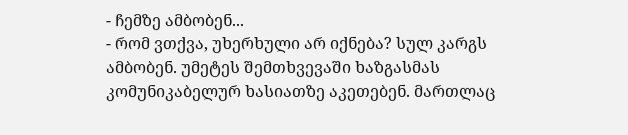- ჩემზე ამბობენ...
- რომ ვთქვა, უხერხული არ იქნება? სულ კარგს ამბობენ. უმეტეს შემთხვევაში ხაზგასმას კომუნიკაბელურ ხასიათზე აკეთებენ. მართლაც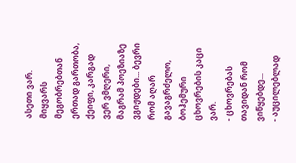ასეთი ვარ. მიყვარს მეგობრებთან ერთად გართობა, ქეიფი, კარგად ვერ ვმღერი, მაგრამ პოეზიაზე ვგიჟდები... ბევრი რომ აღარ გავაგრძელო, ბოჰემური ცხოვრების კაცი ვარ.
- ცხოვრებას თავიდან რომ ვიწყებდე...
- აუცილებლად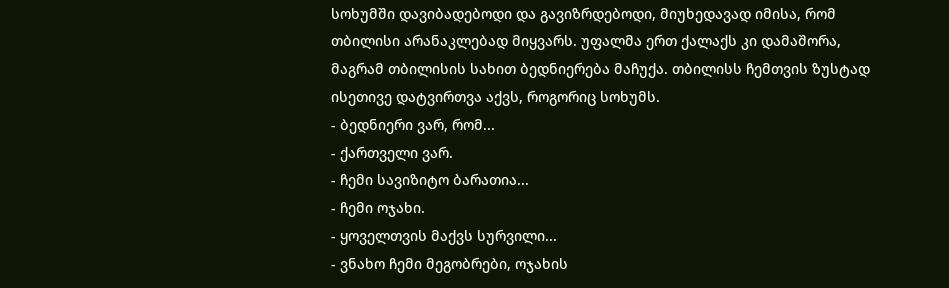სოხუმში დავიბადებოდი და გავიზრდებოდი, მიუხედავად იმისა, რომ თბილისი არანაკლებად მიყვარს. უფალმა ერთ ქალაქს კი დამაშორა, მაგრამ თბილისის სახით ბედნიერება მაჩუქა. თბილისს ჩემთვის ზუსტად ისეთივე დატვირთვა აქვს, როგორიც სოხუმს.
- ბედნიერი ვარ, რომ...
- ქართველი ვარ.
- ჩემი სავიზიტო ბარათია...
- ჩემი ოჯახი.
- ყოველთვის მაქვს სურვილი...
- ვნახო ჩემი მეგობრები, ოჯახის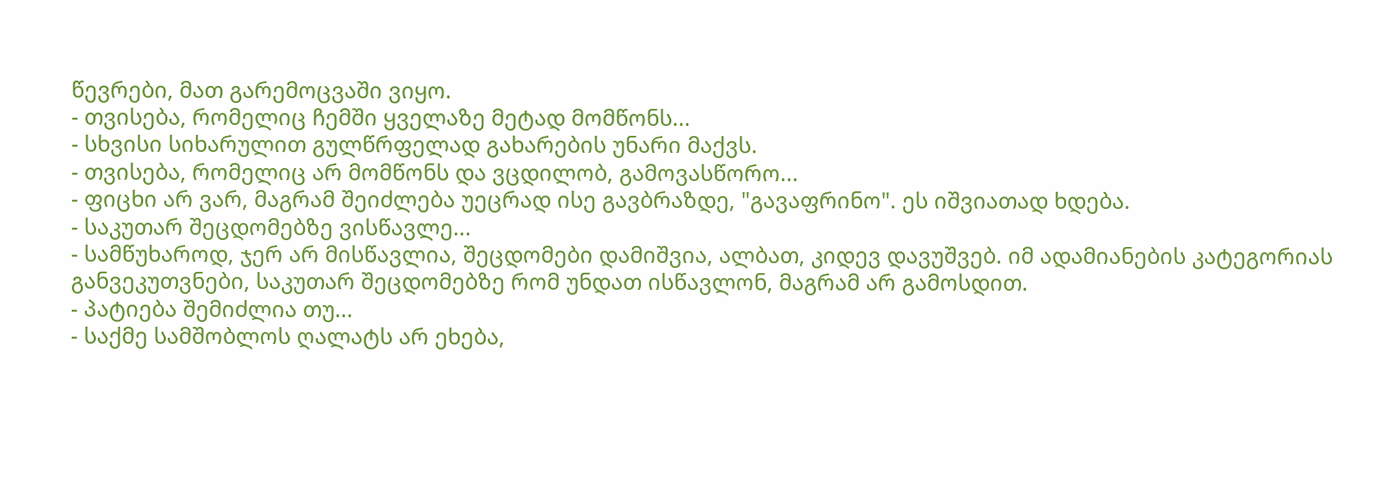წევრები, მათ გარემოცვაში ვიყო.
- თვისება, რომელიც ჩემში ყველაზე მეტად მომწონს...
- სხვისი სიხარულით გულწრფელად გახარების უნარი მაქვს.
- თვისება, რომელიც არ მომწონს და ვცდილობ, გამოვასწორო...
- ფიცხი არ ვარ, მაგრამ შეიძლება უეცრად ისე გავბრაზდე, "გავაფრინო". ეს იშვიათად ხდება.
- საკუთარ შეცდომებზე ვისწავლე...
- სამწუხაროდ, ჯერ არ მისწავლია, შეცდომები დამიშვია, ალბათ, კიდევ დავუშვებ. იმ ადამიანების კატეგორიას განვეკუთვნები, საკუთარ შეცდომებზე რომ უნდათ ისწავლონ, მაგრამ არ გამოსდით.
- პატიება შემიძლია თუ...
- საქმე სამშობლოს ღალატს არ ეხება,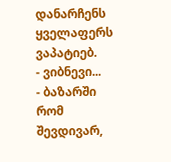დანარჩენს ყველაფერს ვაპატიებ.
- ვიბნევი...
- ბაზარში რომ შევდივარ,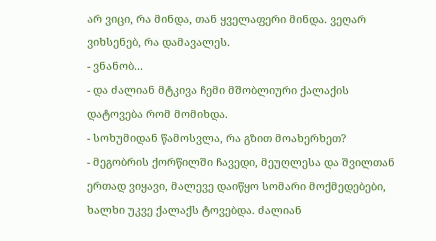არ ვიცი, რა მინდა, თან ყველაფერი მინდა. ვეღარ ვიხსენებ, რა დამავალეს.
- ვნანობ...
- და ძალიან მტკივა ჩემი მშობლიური ქალაქის დატოვება რომ მომიხდა.
- სოხუმიდან წამოსვლა, რა გზით მოახერხეთ?
- მეგობრის ქორწილში ჩავედი, მეუღლესა და შვილთან ერთად ვიყავი, მალევე დაიწყო სომარი მოქმედებები, ხალხი უკვე ქალაქს ტოვებდა. ძალიან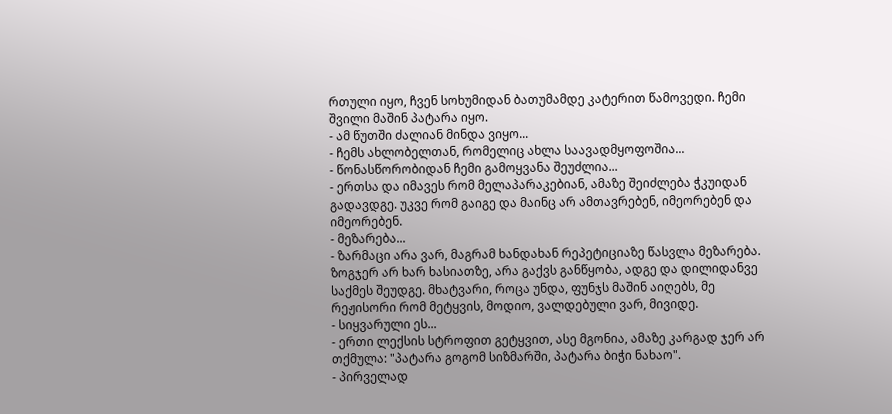რთული იყო, ჩვენ სოხუმიდან ბათუმამდე კატერით წამოვედი. ჩემი შვილი მაშინ პატარა იყო.
- ამ წუთში ძალიან მინდა ვიყო...
- ჩემს ახლობელთან, რომელიც ახლა საავადმყოფოშია...
- წონასწორობიდან ჩემი გამოყვანა შეუძლია...
- ერთსა და იმავეს რომ მელაპარაკებიან, ამაზე შეიძლება ჭკუიდან გადავდგე. უკვე რომ გაიგე და მაინც არ ამთავრებენ, იმეორებენ და იმეორებენ.
- მეზარება...
- ზარმაცი არა ვარ, მაგრამ ხანდახან რეპეტიციაზე წასვლა მეზარება. ზოგჯერ არ ხარ ხასიათზე, არა გაქვს განწყობა, ადგე და დილიდანვე საქმეს შეუდგე. მხატვარი, როცა უნდა, ფუნჯს მაშინ აიღებს, მე რეჟისორი რომ მეტყვის, მოდიო, ვალდებული ვარ, მივიდე.
- სიყვარული ეს...
- ერთი ლექსის სტროფით გეტყვით, ასე მგონია, ამაზე კარგად ჯერ არ თქმულა: "პატარა გოგომ სიზმარში, პატარა ბიჭი ნახაო".
- პირველად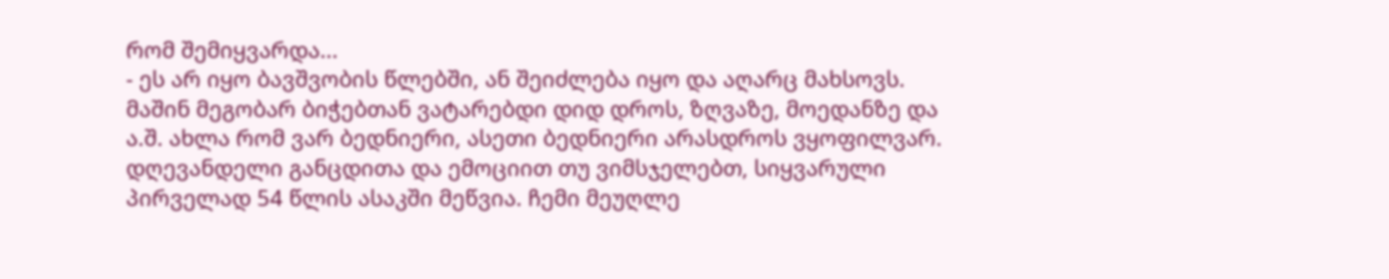რომ შემიყვარდა...
- ეს არ იყო ბავშვობის წლებში, ან შეიძლება იყო და აღარც მახსოვს. მაშინ მეგობარ ბიჭებთან ვატარებდი დიდ დროს, ზღვაზე, მოედანზე და ა.შ. ახლა რომ ვარ ბედნიერი, ასეთი ბედნიერი არასდროს ვყოფილვარ. დღევანდელი განცდითა და ემოციით თუ ვიმსჯელებთ, სიყვარული პირველად 54 წლის ასაკში მეწვია. ჩემი მეუღლე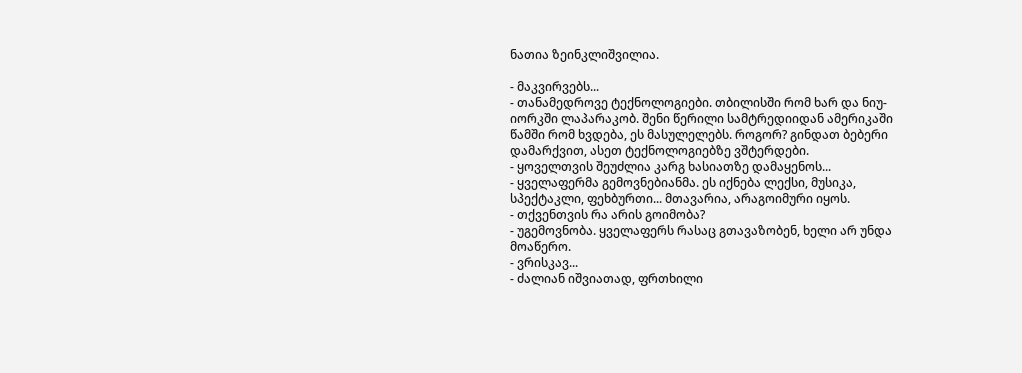ნათია ზეინკლიშვილია.

- მაკვირვებს...
- თანამედროვე ტექნოლოგიები. თბილისში რომ ხარ და ნიუ-იორკში ლაპარაკობ. შენი წერილი სამტრედიიდან ამერიკაში წამში რომ ხვდება, ეს მასულელებს. როგორ? გინდათ ბებერი დამარქვით, ასეთ ტექნოლოგიებზე ვშტერდები.
- ყოველთვის შეუძლია კარგ ხასიათზე დამაყენოს...
- ყველაფერმა გემოვნებიანმა. ეს იქნება ლექსი, მუსიკა, სპექტაკლი, ფეხბურთი... მთავარია, არაგოიმური იყოს.
- თქვენთვის რა არის გოიმობა?
- უგემოვნობა. ყველაფერს რასაც გთავაზობენ, ხელი არ უნდა მოაწერო.
- ვრისკავ...
- ძალიან იშვიათად, ფრთხილი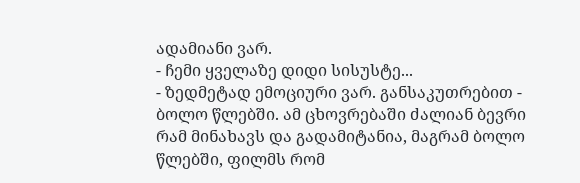ადამიანი ვარ.
- ჩემი ყველაზე დიდი სისუსტე...
- ზედმეტად ემოციური ვარ. განსაკუთრებით - ბოლო წლებში. ამ ცხოვრებაში ძალიან ბევრი რამ მინახავს და გადამიტანია, მაგრამ ბოლო წლებში, ფილმს რომ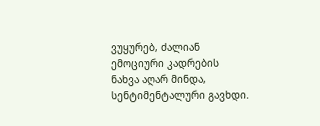ვუყურებ, ძალიან ემოციური კადრების ნახვა აღარ მინდა, სენტიმენტალური გავხდი.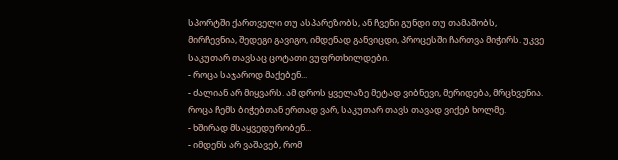სპორტში ქართველი თუ ასპარეზობს, ან ჩვენი გუნდი თუ თამაშობს, მირჩევნია, შედეგი გავიგო, იმდენად განვიცდი, პროცესში ჩართვა მიჭირს. უკვე საკუთარ თავსაც ცოტათი ვუფრთხილდები.
- როცა საჯაროდ მაქებენ...
- ძალიან არ მიყვარს. ამ დროს ყველაზე მეტად ვიბნევი, მერიდება, მრცხვენია. როცა ჩემს ბიჭებთან ერთად ვარ, საკუთარ თავს თავად ვიქებ ხოლმე.
- ხშირად მსაყვედურობენ...
- იმდენს არ ვაშავებ, რომ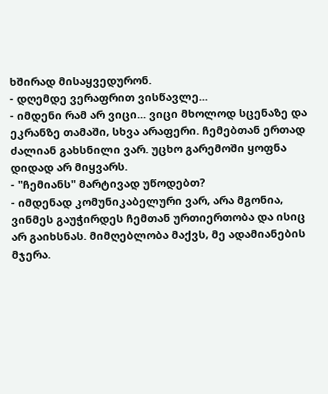ხშირად მისაყვედურონ.
- დღემდე ვერაფრით ვისწავლე...
- იმდენი რამ არ ვიცი... ვიცი მხოლოდ სცენაზე და ეკრანზე თამაში, სხვა არაფერი. ჩემებთან ერთად ძალიან გახსნილი ვარ. უცხო გარემოში ყოფნა დიდად არ მიყვარს.
- "ჩემიანს" მარტივად უწოდებთ?
- იმდენად კომუნიკაბელური ვარ, არა მგონია, ვინმეს გაუჭირდეს ჩემთან ურთიერთობა და ისიც არ გაიხსნას. მიმღებლობა მაქვს, მე ადამიანების მჯერა.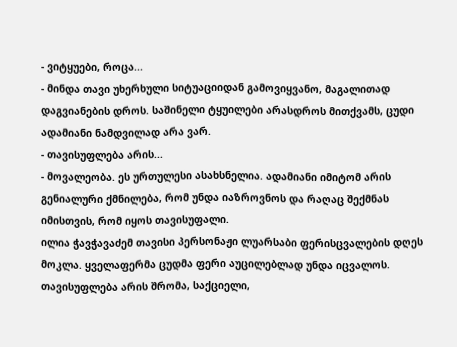- ვიტყუები, როცა...
- მინდა თავი უხერხული სიტუაციიდან გამოვიყვანო, მაგალითად დაგვიანების დროს. საშინელი ტყუილები არასდროს მითქვამს, ცუდი ადამიანი ნამდვილად არა ვარ.
- თავისუფლება არის...
- მოვალეობა. ეს ურთულესი ასახსნელია. ადამიანი იმიტომ არის გენიალური ქმნილება, რომ უნდა იაზროვნოს და რაღაც შექმნას იმისთვის, რომ იყოს თავისუფალი.
ილია ჭავჭავაძემ თავისი პერსონაჟი ლუარსაბი ფერისცვალების დღეს მოკლა. ყველაფერმა ცუდმა ფერი აუცილებლად უნდა იცვალოს. თავისუფლება არის შრომა, საქციელი,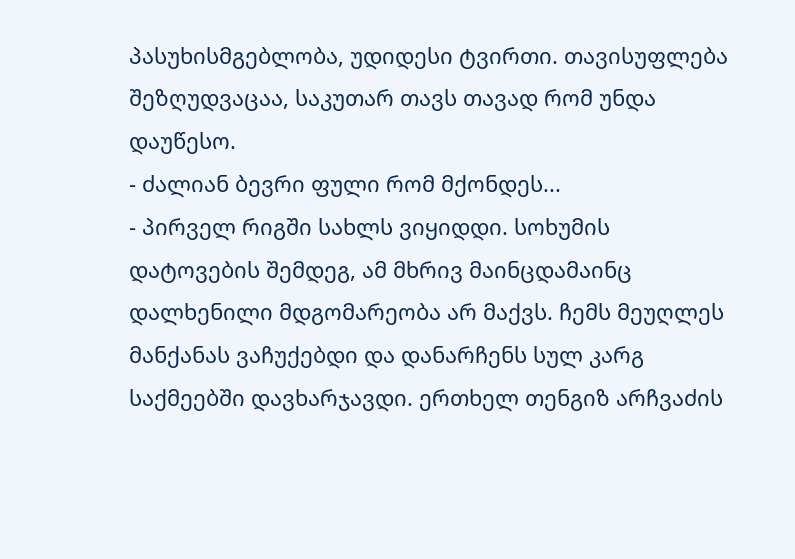პასუხისმგებლობა, უდიდესი ტვირთი. თავისუფლება შეზღუდვაცაა, საკუთარ თავს თავად რომ უნდა დაუწესო.
- ძალიან ბევრი ფული რომ მქონდეს...
- პირველ რიგში სახლს ვიყიდდი. სოხუმის დატოვების შემდეგ, ამ მხრივ მაინცდამაინც დალხენილი მდგომარეობა არ მაქვს. ჩემს მეუღლეს მანქანას ვაჩუქებდი და დანარჩენს სულ კარგ საქმეებში დავხარჯავდი. ერთხელ თენგიზ არჩვაძის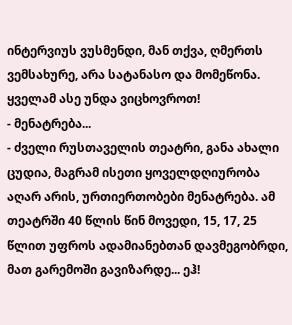ინტერვიუს ვუსმენდი, მან თქვა, ღმერთს ვემსახურე, არა სატანასო და მომეწონა. ყველამ ასე უნდა ვიცხოვროთ!
- მენატრება...
- ძველი რუსთაველის თეატრი, განა ახალი ცუდია, მაგრამ ისეთი ყოველდღიურობა აღარ არის, ურთიერთობები მენატრება. ამ თეატრში 40 წლის წინ მოვედი, 15, 17, 25 წლით უფროს ადამიანებთან დავმეგობრდი, მათ გარემოში გავიზარდე... ეჰ!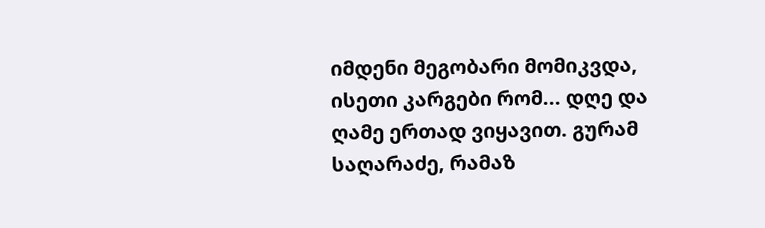იმდენი მეგობარი მომიკვდა, ისეთი კარგები რომ... დღე და ღამე ერთად ვიყავით. გურამ საღარაძე, რამაზ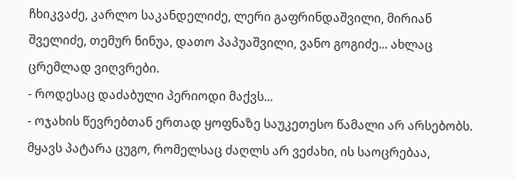ჩხიკვაძე, კარლო საკანდელიძე, ლერი გაფრინდაშვილი, მირიან შველიძე, თემურ ნინუა, დათო პაპუაშვილი, ვანო გოგიძე... ახლაც ცრემლად ვიღვრები.
- როდესაც დაძაბული პერიოდი მაქვს...
- ოჯახის წევრებთან ერთად ყოფნაზე საუკეთესო წამალი არ არსებობს. მყავს პატარა ცუგო, რომელსაც ძაღლს არ ვეძახი, ის საოცრებაა,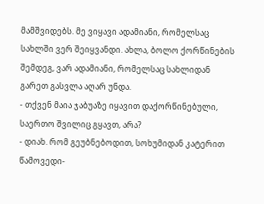მამშვიდებს. მე ვიყავი ადამიანი, რომელსაც სახლში ვერ შეიყვანდი. ახლა, ბოლო ქორწინების შემდეგ, ვარ ადამიანი, რომელსაც სახლიდან გარეთ გასვლა აღარ უნდა.
- თქვენ მაია ჯაბუაზე იყავით დაქორწინებული, საერთო შვილიც გყავთ, არა?
- დიახ. რომ გეუბნებოდით, სოხუმიდან კატერით წამოვედი-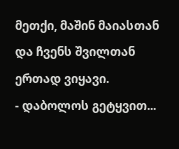მეთქი, მაშინ მაიასთან და ჩვენს შვილთან ერთად ვიყავი.
- დაბოლოს გეტყვით...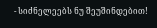- სიძნელეებს ნუ შეუშინდებით!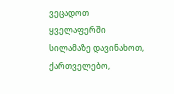ვეცადოთ ყველაფერში სილამაზე დავინახოთ, ქართველებო,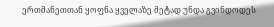ერთმანეთთან ყოფნა ყველაზე მეტად უნდა გვინდოდეს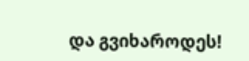და გვიხაროდეს!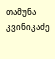თამუნა კვინიკაძე